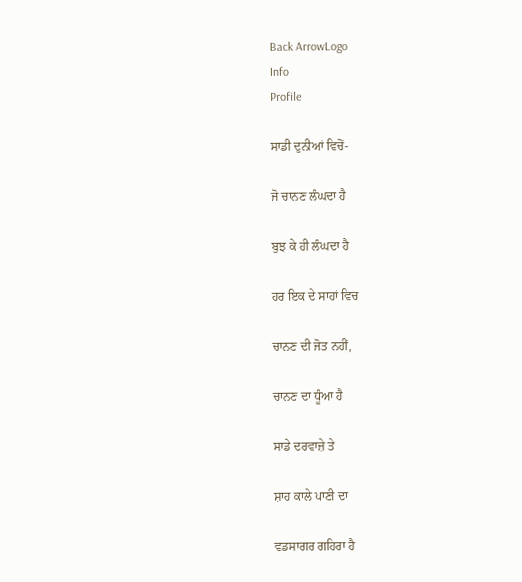Back ArrowLogo
Info
Profile

ਸਾਡੀ ਦੁਨੀਆਂ ਵਿਚੋਂ-

ਜੋ ਚਾਨਣ ਲੰਘਦਾ ਹੈ

ਬੁਝ ਕੇ ਹੀ ਲੰਘਦਾ ਹੈ

ਹਰ ਇਕ ਦੇ ਸਾਹਾਂ ਵਿਚ

ਚਾਨਣ ਦੀ ਜੋਤ ਨਹੀਂ,

ਚਾਨਣ ਦਾ ਧੂੰਆ ਹੈ

ਸਾਡੇ ਦਰਵਾਜ਼ੇ ਤੇ

ਸ਼ਾਹ ਕਾਲੇ ਪਾਣੀ ਦਾ

ਵਡਸਾਗਰ ਗਹਿਰਾ ਹੈ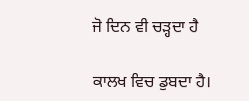ਜੋ ਦਿਨ ਵੀ ਚੜ੍ਹਦਾ ਹੈ

ਕਾਲਖ ਵਿਚ ਡੁਬਦਾ ਹੈ।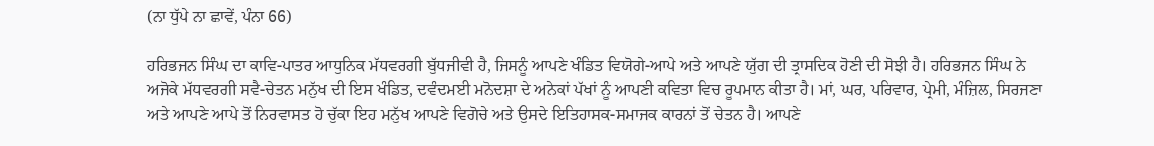(ਨਾ ਧੁੱਪੇ ਨਾ ਛਾਵੇਂ, ਪੰਨਾ 66)

ਹਰਿਭਜਨ ਸਿੰਘ ਦਾ ਕਾਵਿ-ਪਾਤਰ ਆਧੁਨਿਕ ਮੱਧਵਰਗੀ ਬੁੱਧਜੀਵੀ ਹੈ, ਜਿਸਨੂੰ ਆਪਣੇ ਖੰਡਿਤ ਵਿਯੋਗੇ-ਆਪੇ ਅਤੇ ਆਪਣੇ ਯੁੱਗ ਦੀ ਤ੍ਰਾਸਦਿਕ ਹੋਣੀ ਦੀ ਸੋਝੀ ਹੈ। ਹਰਿਭਜਨ ਸਿੰਘ ਨੇ ਅਜੋਕੇ ਮੱਧਵਰਗੀ ਸਵੈ-ਚੇਤਨ ਮਨੁੱਖ ਦੀ ਇਸ ਖੰਡਿਤ, ਦਵੰਦਮਈ ਮਨੋਦਸ਼ਾ ਦੇ ਅਨੇਕਾਂ ਪੱਖਾਂ ਨੂੰ ਆਪਣੀ ਕਵਿਤਾ ਵਿਚ ਰੂਪਮਾਨ ਕੀਤਾ ਹੈ। ਮਾਂ, ਘਰ, ਪਰਿਵਾਰ, ਪ੍ਰੇਮੀ, ਮੰਜ਼ਿਲ, ਸਿਰਜਣਾ ਅਤੇ ਆਪਣੇ ਆਪੇ ਤੋਂ ਨਿਰਵਾਸਤ ਹੋ ਚੁੱਕਾ ਇਹ ਮਨੁੱਖ ਆਪਣੇ ਵਿਗੋਚੇ ਅਤੇ ਉਸਦੇ ਇਤਿਹਾਸਕ-ਸਮਾਜਕ ਕਾਰਨਾਂ ਤੋਂ ਚੇਤਨ ਹੈ। ਆਪਣੇ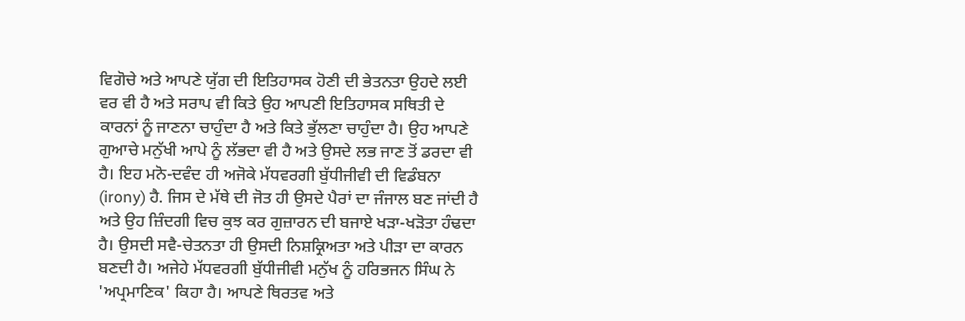ਵਿਗੋਚੇ ਅਤੇ ਆਪਣੇ ਯੁੱਗ ਦੀ ਇਤਿਹਾਸਕ ਹੋਣੀ ਦੀ ਭੇਤਨਤਾ ਉਹਦੇ ਲਈ ਵਰ ਵੀ ਹੈ ਅਤੇ ਸਰਾਪ ਵੀ ਕਿਤੇ ਉਹ ਆਪਣੀ ਇਤਿਹਾਸਕ ਸਥਿਤੀ ਦੇ ਕਾਰਨਾਂ ਨੂੰ ਜਾਣਨਾ ਚਾਹੁੰਦਾ ਹੈ ਅਤੇ ਕਿਤੇ ਭੁੱਲਣਾ ਚਾਹੁੰਦਾ ਹੈ। ਉਹ ਆਪਣੇ ਗੁਆਚੇ ਮਨੁੱਖੀ ਆਪੇ ਨੂੰ ਲੱਭਦਾ ਵੀ ਹੈ ਅਤੇ ਉਸਦੇ ਲਭ ਜਾਣ ਤੋਂ ਡਰਦਾ ਵੀ ਹੈ। ਇਹ ਮਨੋ-ਦਵੰਦ ਹੀ ਅਜੋਕੇ ਮੱਧਵਰਗੀ ਬੁੱਧੀਜੀਵੀ ਦੀ ਵਿਡੰਬਨਾ (irony) ਹੈ. ਜਿਸ ਦੇ ਮੱਥੇ ਦੀ ਜੋਤ ਹੀ ਉਸਦੇ ਪੈਰਾਂ ਦਾ ਜੰਜਾਲ ਬਣ ਜਾਂਦੀ ਹੈ ਅਤੇ ਉਹ ਜ਼ਿੰਦਗੀ ਵਿਚ ਕੁਝ ਕਰ ਗੁਜ਼ਾਰਨ ਦੀ ਬਜਾਏ ਖੜਾ-ਖੜੋਤਾ ਹੰਢਦਾ ਹੈ। ਉਸਦੀ ਸਵੈ-ਚੇਤਨਤਾ ਹੀ ਉਸਦੀ ਨਿਸ਼ਕ੍ਰਿਅਤਾ ਅਤੇ ਪੀੜਾ ਦਾ ਕਾਰਨ ਬਣਦੀ ਹੈ। ਅਜੇਹੇ ਮੱਧਵਰਗੀ ਬੁੱਧੀਜੀਵੀ ਮਨੁੱਖ ਨੂੰ ਹਰਿਭਜਨ ਸਿੰਘ ਨੇ 'ਅਪ੍ਰਮਾਣਿਕ' ਕਿਹਾ ਹੈ। ਆਪਣੇ ਥਿਰਤਵ ਅਤੇ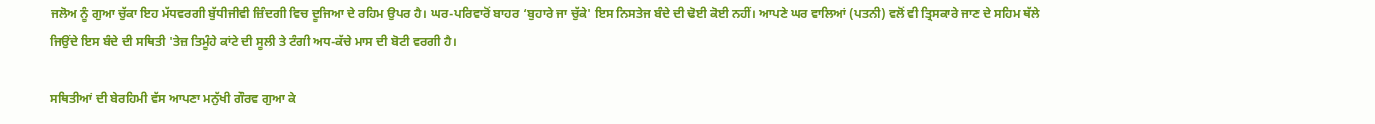ਜਲੋਅ ਨੂੰ ਗੁਆ ਚੁੱਕਾ ਇਹ ਮੱਧਵਰਗੀ ਬੁੱਧੀਜੀਵੀ ਜ਼ਿੰਦਗੀ ਵਿਚ ਦੂਜਿਆ ਦੇ ਰਹਿਮ ਉਪਰ ਹੈ। ਘਰ-ਪਰਿਵਾਰੋਂ ਬਾਹਰ ‘ਬੁਹਾਰੇ ਜਾ ਚੁੱਕੇ' ਇਸ ਨਿਸਤੇਜ ਬੰਦੇ ਦੀ ਢੋਈ ਕੋਈ ਨਹੀਂ। ਆਪਣੇ ਘਰ ਵਾਲਿਆਂ (ਪਤਨੀ) ਵਲੋਂ ਵੀ ਤ੍ਰਿਸਕਾਰੇ ਜਾਣ ਦੇ ਸਹਿਮ ਥੱਲੇ ਜਿਉਂਦੇ ਇਸ ਬੰਦੇ ਦੀ ਸਥਿਤੀ 'ਤੇਜ਼ ਤਿਮੂੰਹੇ ਕਾਂਟੇ ਦੀ ਸੂਲੀ ਤੇ ਟੰਗੀ ਅਧ-ਕੱਚੇ ਮਾਸ ਦੀ ਬੋਟੀ ਵਰਗੀ ਹੈ।

ਸਥਿਤੀਆਂ ਦੀ ਬੇਰਹਿਮੀ ਵੱਸ ਆਪਣਾ ਮਨੁੱਖੀ ਗੌਰਵ ਗੁਆ ਕੇ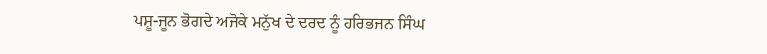ਪਸ਼ੂ-ਜੂਨ ਭੋਗਦੇ ਅਜੋਕੇ ਮਨੁੱਖ ਦੇ ਦਰਦ ਨੂੰ ਹਰਿਭਜਨ ਸਿੰਘ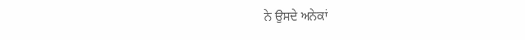ਨੇ ਉਸਦੇ ਅਨੇਕਾਂ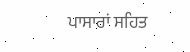ਪਾਸਾਰਾਂ ਸਹਿਤ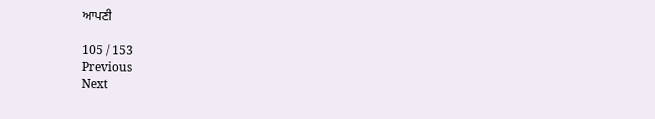ਆਪਣੀ

105 / 153
Previous
Next